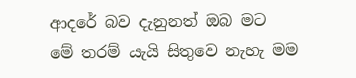ආදරේ බව දැනුනත් ඔබ මට
මේ තරම් යැයි සිතුවෙ නැහැ මම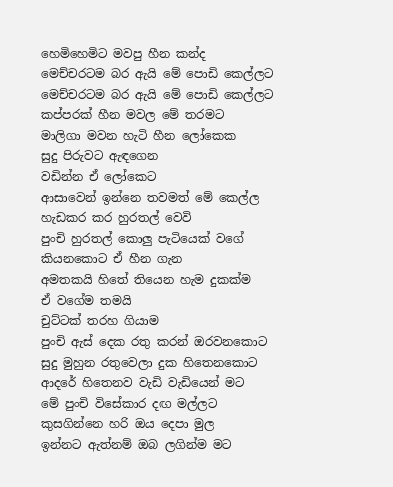හෙමිහෙමිට මවපු හීන කන්ද
මෙච්චරටම බර ඇයි මේ පොඩි කෙල්ලට
මෙච්චරටම බර ඇයි මේ පොඩි කෙල්ලට
කප්පරක් හීන මවල මේ තරමට
මාලිගා මවන හැටි හීන ලෝකෙක
සුදු පිරුවට ඇඳගෙන
වඩින්න ඒ ලෝකෙට
ආසාවෙන් ඉන්නෙ තවමත් මේ කෙල්ල
හැඩකර කර හුරතල් වෙවි
පුංචි හුරතල් කොලු පැටියෙක් වගේ
කියනකොට ඒ හීන ගැන
අමතකයි හිතේ තියෙන හැම දුකක්ම
ඒ වගේම තමයි
චුට්ටක් තරහ ගියාම
පුංචි ඇස් දෙක රතු කරන් ඔරවනකොට
සුදු මුහුන රතුවෙලා දුක හිතෙනකොට
ආදරේ හිතෙනව වැඩි වැඩියෙන් මට
මේ පුංචි විසේකාර දඟ මල්ලට
කුසගින්නෙ හරි ඔය දෙපා මුල
ඉන්නට ඇත්නම් ඔබ ලගින්ම මට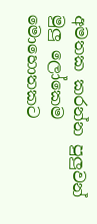අමතක කරන්න පුලුවන්
මුලු ලෝකෙම මොහොතකට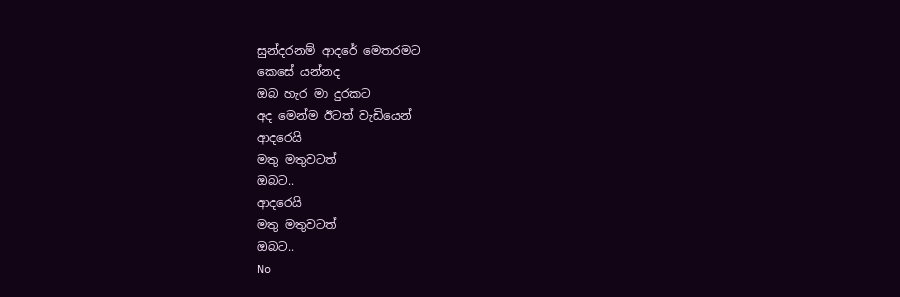සුන්දරනම් ආදරේ මෙතරමට
කෙසේ යන්නද
ඔබ හැර මා දුරකට
අද මෙන්ම ඊටත් වැඩියෙන්
ආදරෙයි
මතු මතුවටත්
ඔබට..
ආදරෙයි
මතු මතුවටත්
ඔබට..
No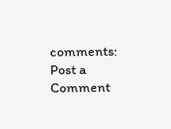comments:
Post a Comment